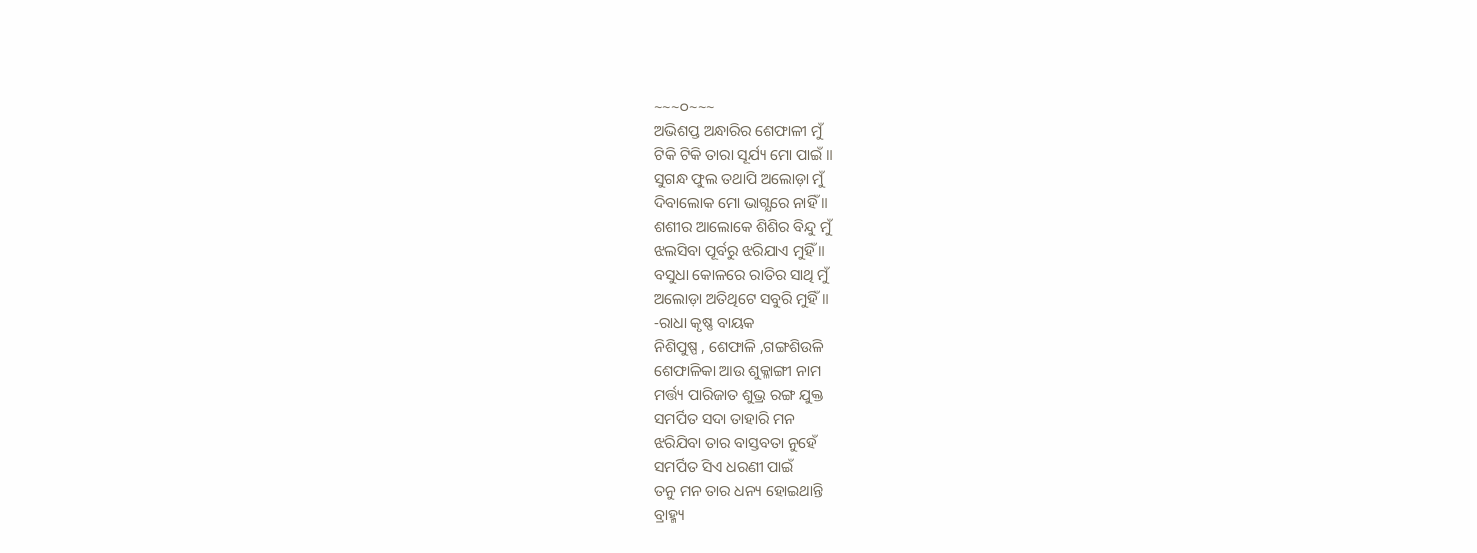~~~୦~~~
ଅଭିଶପ୍ତ ଅନ୍ଧାରିର ଶେଫାଳୀ ମୁଁ
ଟିକି ଟିକି ତାରା ସୂର୍ଯ୍ୟ ମୋ ପାଇଁ ॥
ସୁଗନ୍ଧ ଫୁଲ ତଥାପି ଅଲୋଡ଼ା ମୁଁ
ଦିବାଲୋକ ମୋ ଭାଗ୍ଯରେ ନାହିଁ ॥
ଶଶୀର ଆଲୋକେ ଶିଶିର ବିନ୍ଦୁ ମୁଁ
ଝଲସିବା ପୂର୍ବରୁ ଝରିଯାଏ ମୁହିଁ ॥
ବସୁଧା କୋଳରେ ରାତିର ସାଥି ମୁଁ
ଅଲୋଡ଼ା ଅତିଥିଟେ ସବୁରି ମୁହିଁ ॥
‐ରାଧା କୃଷ୍ଣ ବାୟକ
ନିଶିପୁଷ୍ପ , ଶେଫାଳି ,ଗଙ୍ଗଶିଉଳି
ଶେଫାଳିକା ଆଉ ଶୁକ୍ଳାଙ୍ଗୀ ନାମ
ମର୍ତ୍ତ୍ୟ ପାରିଜାତ ଶୁଭ୍ର ରଙ୍ଗ ଯୁକ୍ତ
ସମର୍ପିତ ସଦା ତାହାରି ମନ
ଝରିଯିବା ତାର ବାସ୍ତବତା ନୁହେଁ
ସମର୍ପିତ ସିଏ ଧରଣୀ ପାଇଁ
ତନୁ ମନ ତାର ଧନ୍ୟ ହୋଇଥାନ୍ତି
ବ୍ରାହ୍ମ୍ୟ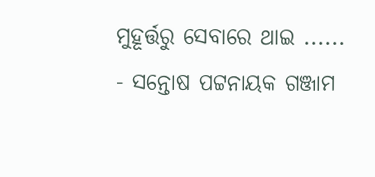ମୁହୂର୍ତ୍ତରୁ ସେବାରେ ଥାଇ ......
- ସନ୍ତୋଷ ପଟ୍ଟନାୟକ ଗଞ୍ଜାମ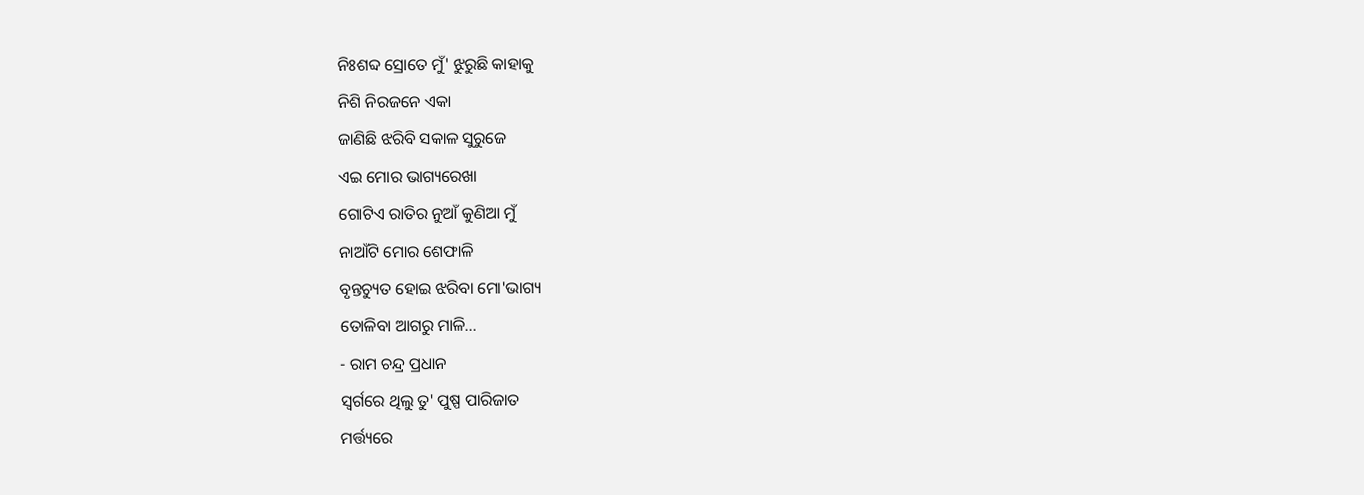ନିଃଶବ୍ଦ ସ୍ରୋତେ ମୁଁ' ଝୁରୁଛି କାହାକୁ
ନିଶି ନିରଜନେ ଏକା
ଜାଣିଛି ଝରିବି ସକାଳ ସୁରୁଜେ
ଏଇ ମୋର ଭାଗ୍ୟରେଖା
ଗୋଟିଏ ରାତିର ନୁଆଁ କୁଣିଆ ମୁଁ
ନାଆଁଟି ମୋର ଶେଫାଳି
ବୃନ୍ତଚ୍ୟୁତ ହୋଇ ଝରିବା ମୋ'ଭାଗ୍ୟ
ତୋଳିବା ଆଗରୁ ମାଳି...
- ରାମ ଚନ୍ଦ୍ର ପ୍ରଧାନ
ସ୍ୱର୍ଗରେ ଥିଲୁ ତୁ' ପୁଷ୍ପ ପାରିଜାତ
ମର୍ତ୍ତ୍ୟରେ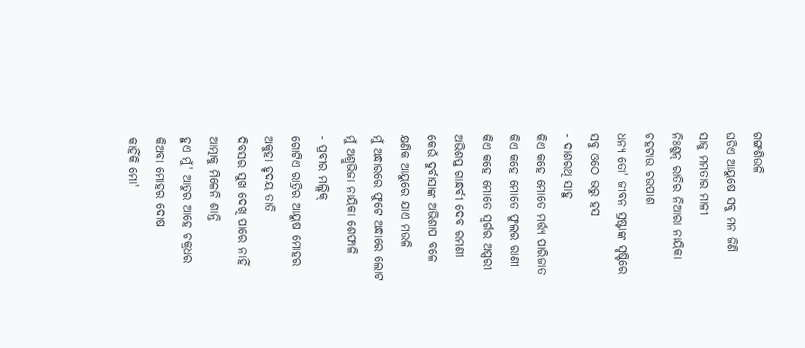ଗଙ୍ଗଶିଉଳି
ଘଡିଏ ଆୟୁଷେ ସବୁ ମନ ଜିଣି
ସାଜୁ ମମତାର ମାଳୀ
ନିଃଶୁନ୍ ରାତିର ନିଆରା ନାୟିକା
ଚହଟାଉ ଚଉପାଶ
ଧନ୍ୟ ତୋ' ଜୀବନ ସ୍ରଷ୍ଟାଙ୍କ ସୃଷ୍ଟିରେ
ସବୁ ଓଠେ ଭରୁ ହସ
- ଦାଶରଥି ସାହୁ
କିଏ କହେ ମୋତେ ମର୍ତ୍ତ୍ୟ ପାରିଜାତ
କିଏ କହେ ମୋତେ ଫୁଲର ରାଣୀ
କିଏ କହେ ମୋତେ ସ୍ୱର୍ଗର ଅପ୍ସରୀ
ଅଭିଶପ୍ତ ଗାନ୍ଧର୍ବୀ ଦେବ ରମଣୀ
କେଉଁ ଦୁର୍ବାସାଙ୍କ ଅଭିଶାପ ବଳେ
କ୍ଷଣିକ ଆୟୁରେ ଯାଏ ମଉଳି
ମୁଁ ଅନ୍ଧାରରେ ଫୁଟେ ଅନ୍ଧାରେ ଲୋଟ
ମୁଁ ଅଶ୍ରୁଭିଜା ନାୟିକା ଶେଫାଳି
- ପ୍ରବୀର ମଲ୍ଲିକ୍
ଗୋଟିଏ ରାତ୍ରିର ଆୟୁଷ ମୋହର
ଅକୁହା ହୃଦୟ ତାତି
ଦିବସର ସୁଖ ଦେଖି ପାରେ ନାହିଁ
ଆତ୍ମାକୁ ମିଳେନି ଶାନ୍ତି
ହୁଏ ମୁଁ' ଆତୁର ଆହେ ଚକ୍ରଧର
କିଅବା ମୋହର ଦୋଷ
କାହିଁକି ମୋ'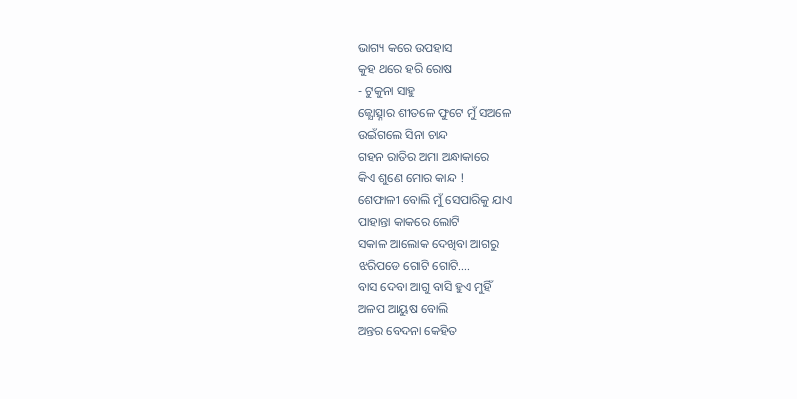ଭାଗ୍ୟ କରେ ଉପହାସ
କୁହ ଥରେ ହରି ରୋଷ
- ଟୁକୁନା ସାହୁ
ଜ୍ଯୋତ୍ସ୍ନାର ଶୀତଳେ ଫୁଟେ ମୁଁ ସଅଳେ
ଉଇଁଗଲେ ସିନା ଚାନ୍ଦ
ଗହନ ରାତିର ଅମା ଅନ୍ଧାକାରେ
କିଏ ଶୁଣେ ମୋର କାନ୍ଦ !
ଶେଫାଳୀ ବୋଲି ମୁଁ ସେପାରିକୁ ଯାଏ
ପାହାନ୍ତା କାକରେ ଲୋଟି
ସକାଳ ଆଲୋକ ଦେଖିବା ଆଗରୁ
ଝରିପଡେ ଗୋଟି ଗୋଟି....
ବାସ ଦେବା ଆଗୁ ବାସି ହୁଏ ମୁହିଁ
ଅଳପ ଆୟୁଷ ବୋଲି
ଅନ୍ତର ବେଦନା କେହିତ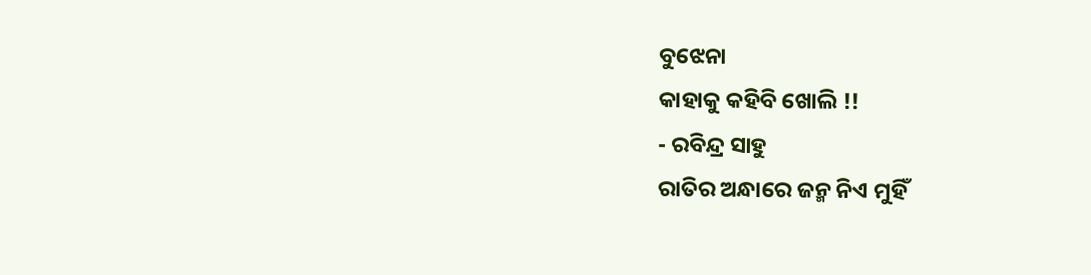ବୁଝେନା
କାହାକୁ କହିବି ଖୋଲି !!
- ରବିନ୍ଦ୍ର ସାହୁ
ରାତିର ଅନ୍ଧାରେ ଜନ୍ମ ନିଏ ମୁହିଁ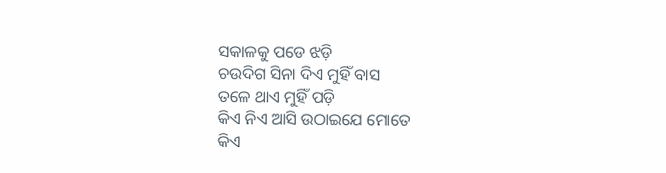ସକାଳକୁ ପଡେ ଝଡ଼ି
ଚଉଦିଗ ସିନା ଦିଏ ମୁହିଁ ବାସ
ତଳେ ଥାଏ ମୁହିଁ ପଡ଼ି
କିଏ ନିଏ ଆସି ଉଠାଇଯେ ମୋତେ
କିଏ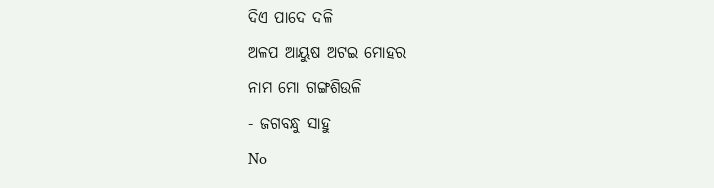ଦିଏ ପାଦେ ଦଳି
ଅଳପ ଆୟୁଷ ଅଟଇ ମୋହର
ନାମ ମୋ ଗଙ୍ଗଶିଉଳି
- ଜଗବନ୍ଧୁ ସାହୁ
No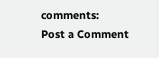comments:
Post a Comment